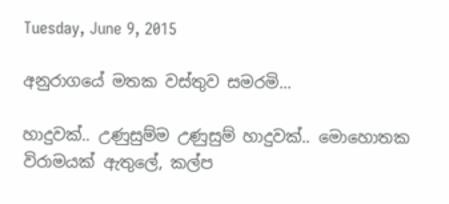Tuesday, June 9, 2015

අනුරාගයේ මතක වස්තුව සමරමි...

හාදුවක්.. උණුසුම්ම උණුසුම් හාදුවක්.. මොහොතක විරාමයක් ඇතුලේ, කල්ප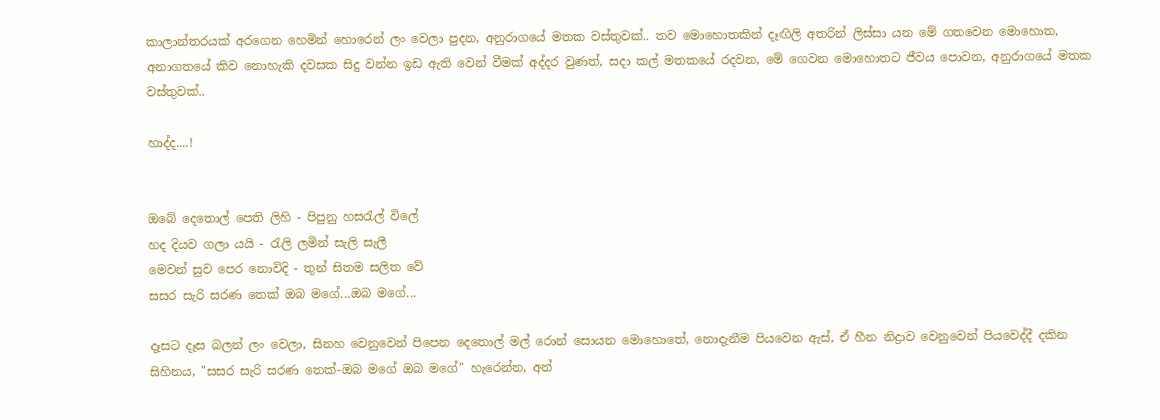කාලාන්තරයක් අරගෙන හෙමින් හොරෙන් ලං වෙලා පුදන, අනුරාගයේ මතක වස්තුවක්.. තව මොහොතකින් දෑඟිලි අතරින් ලිස්සා යන මේ ගතවෙන මොහොත, අනාගතයේ කිව නොහැකි දවසක සිදු වන්න ඉඩ ඇති වෙන් වීමක් අද්දර වුණත්, සදා කල් මතකයේ රදවන, මේ ගෙවන මොහොතට ජීවය පොවන, අනුරාගයේ මතක වස්තුවක්..

හාද්ද....!


ඔබේ දෙතොල් පෙති ලිහි - පිපුනු හසරැල් විලේ
හද දියව ගලා යයි - රැලි ලමින් සැලි සැලී
මෙවන් සුව ‍පෙර නොවිදි - තුන් සිතම සලිත වේ
සසර සැරි සරණ තෙක් ඔබ මගේ...ඔබ ‍මගේ...

දෑසට දෑස බලන් ලං වෙලා, සිනහ වෙනුවෙන් පිපෙන දෙතොල් මල් රොන් සොයන මොහොතේ, නොදැනීම පියවෙන ඇස්, ඒ හීන නිද්‍රාව වෙනුවෙන් පියවෙද්දී දකින සිහිනය, "සසර සැරි සරණ තෙක්-ඔබ මගේ ඔබ මගේ" හැරෙන්න, අන්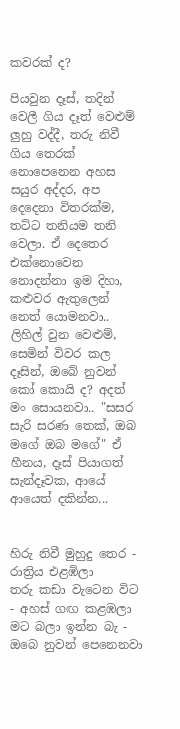කවරක් ද?

පියවුන දෑස්, තදින් වෙලී ගිය දෑත් වෙළුම් ලුහු වද්දී, තරු නිවී ගිය තෙරක් නොපෙනෙන අහස සයුර අද්දර, අප දෙදෙනා විතරක්ම, තට්ට තනියම තනි වෙලා. ඒ දෙතෙර එක්නොවෙන නොදන්නා ඉම දිහා, කළුවර ඇතුලෙන් නෙත් යොමනවා.. ලිහිල් වුන වෙළුම්, සෙමින් විවර කල දෑසින්, ඔබේ නුවන් කෝ කොයි ද? අදත් මං සොයනවා.. "සසර සැරි සරණ තෙක්, ඔබ මගේ ඔබ මගේ" ඒ හීනය, දෑස් පියාගත් සැන්දෑවක, ආයේ ආයෙත් දකින්න...


හිරු නිවී මුහුදු තෙර - රාත්‍රිය එළඹිලා
තරු කඩා වැටෙන විට - අහස් ගඟ කළඹලා
මට බලා ඉන්න බැ - ඔබෙ නුවන් පෙනෙනවා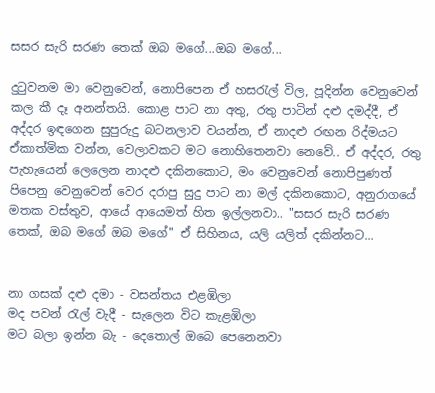සසර සැරි සරණ තෙක් ඔබ මගේ...ඔබ ‍මගේ...

දුටුවනම මා වෙනුවෙන්, නොපිපෙන ඒ හසරැල් විල, පූදින්න වෙනුවෙන් කල කී දෑ අනන්තයි. කොළ පාට නා අතු, රතු පාටින් දළු දමද්දී, ඒ අද්දර ඉඳගෙන සුපුරුදු බටනලාව වයන්න, ඒ නාදළු රඟන රිද්මයට ඒකාත්මික වන්න, වෙලාවකට මට නොහිතෙනවා නෙවේ.. ඒ අද්දර, රතු පැහැයෙන් ලෙලෙන නාදළු දකිනකොට, මං වෙනුවෙන් නොපිපුණත් පිපෙනු වෙනුවෙන් වෙර දරාපු සුදු පාට නා මල් දකිනකොට, අනුරාගයේ මතක වස්තුව, ආයේ ආයෙමත් හිත ඉල්ලනවා.. "සසර සැරි සරණ තෙක්, ඔබ මගේ ඔබ මගේ" ඒ සිහිනය, යලි යලිත් දකින්නට...


නා ගසක් දළු දමා - වසන්තය එළඹිලා
මද පවන් රැල් වැදී - සැලෙන විට කැළඹිලා
මට බලා ඉන්න බැ - දෙතොල් ඔබෙ පෙනෙනවා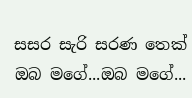සසර සැරි සරණ තෙක් ඔබ මගේ...ඔබ ‍මගේ...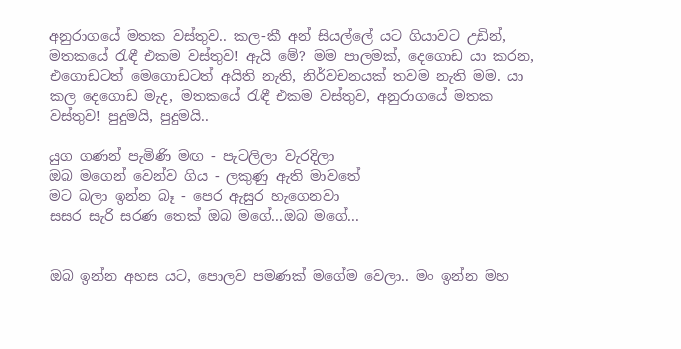අනුරාගයේ මතක වස්තුව.. කල-කී අන් සියල්ලේ යට ගියාවට උඩින්, මතකයේ රැඳී එකම වස්තුව! ඇයි මේ? මම පාලමක්, දෙගොඩ යා කරන, එගොඩටත් මෙගොඩටත් අයිති නැති, නිර්වචනයක් තවම නැති මම. යා කල දෙගොඩ මැද, මතකයේ රැඳී එකම වස්තුව, අනුරාගයේ මතක වස්තුව! පුදුමයි, පුදුමයි..

යුග ගණන් පැමිණි මඟ - පැටලිලා වැරදිලා
ඔබ මගෙන් වෙන්ව ගිය - ලකුණු ඇති මාවතේ
මට බලා ඉන්න බෑ - පෙර ඇසුර හැගෙනවා
සසර සැරි සරණ තෙක් ඔබ මගේ...ඔබ ‍මගේ...


ඔබ ඉන්න අහස යට, පොලව පමණක් මගේම වෙලා.. මං ඉන්න මහ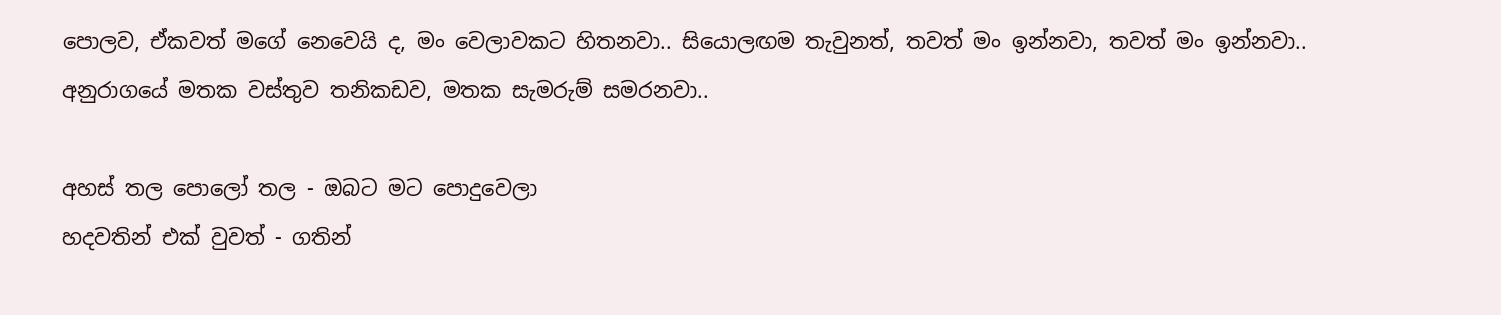පොලව, ඒකවත් මගේ නෙවෙයි ද, මං වෙලාවකට හිතනවා.. සියොලඟම තැවුනත්, තවත් මං ඉන්නවා, තවත් මං ඉන්නවා.. අනුරාගයේ මතක වස්තුව තනිකඩව, මතක සැමරුම් සමරනවා..

අහස් තල පොලෝ තල - ඔබට මට පොදුවෙලා
හදවතින් එක් වුවත් - ගතින්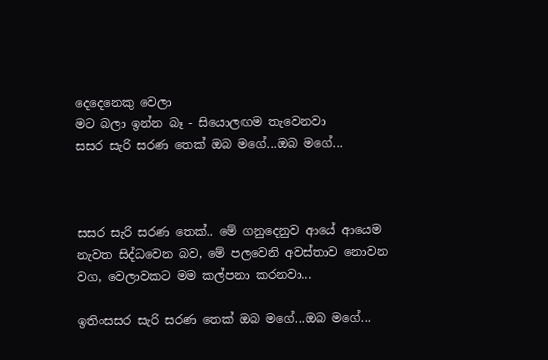දෙදෙනෙකු‍ වෙලා
මට බලා ඉන්න බෑ - සියොලඟම තැවෙනවා
සසර සැරි සරණ තෙක් ඔබ මගේ...ඔබ ‍මගේ...



සසර සැරි සරණ තෙක්.. මේ ගනුදෙනුව ආයේ ආයෙම නැවත සිද්ධවෙන බව, මේ පලවෙනි අවස්තාව නොවන වග, වෙලාවකට මම කල්පනා කරනවා...

ඉතිංසසර සැරි සරණ තෙක් ඔබ මගේ...ඔබ ‍මගේ...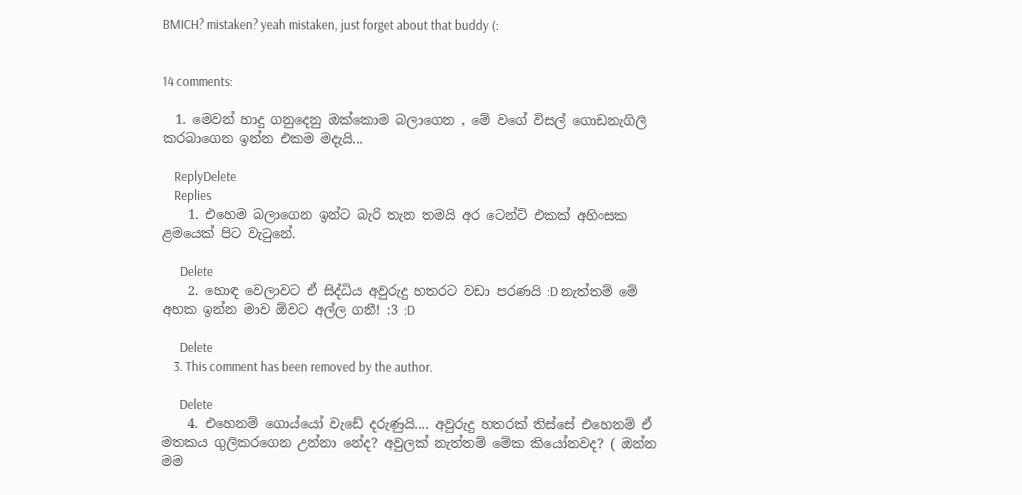BMICH? mistaken? yeah mistaken, just forget about that buddy (:


14 comments:

  1. මෙවන් හාදු ගනුදෙනු ඔක්කොම බලාගෙන , මේ වගේ විසල් ගොඩනැගිලි කරබාගෙන ඉන්න එකම මදැයි...

    ReplyDelete
    Replies
    1. එහෙම බලාගෙන ඉන්ට බැරි තැන තමයි අර ටෙන්ට් එකක් අහිංසක ළමයෙක් පිට වැටුනේ.

      Delete
    2. හොඳ වෙලාවට ඒ සිද්ධිය අවුරුදු හතරට වඩා පරණයි :D නැත්තම් මේ අහක ඉන්න මාව ඕවට අල්ල ගනී! :3 :D

      Delete
    3. This comment has been removed by the author.

      Delete
    4. එහෙනම් ගොය්යෝ වැඩේ දරුණුයි.... අවුරුදු හතරක් තිස්සේ එහෙනම් ඒ මතකය ගුලිකරගෙන උන්නා නේද? අවුලක් නැත්තම් මේක කියෝනවද? ( ඔන්න මම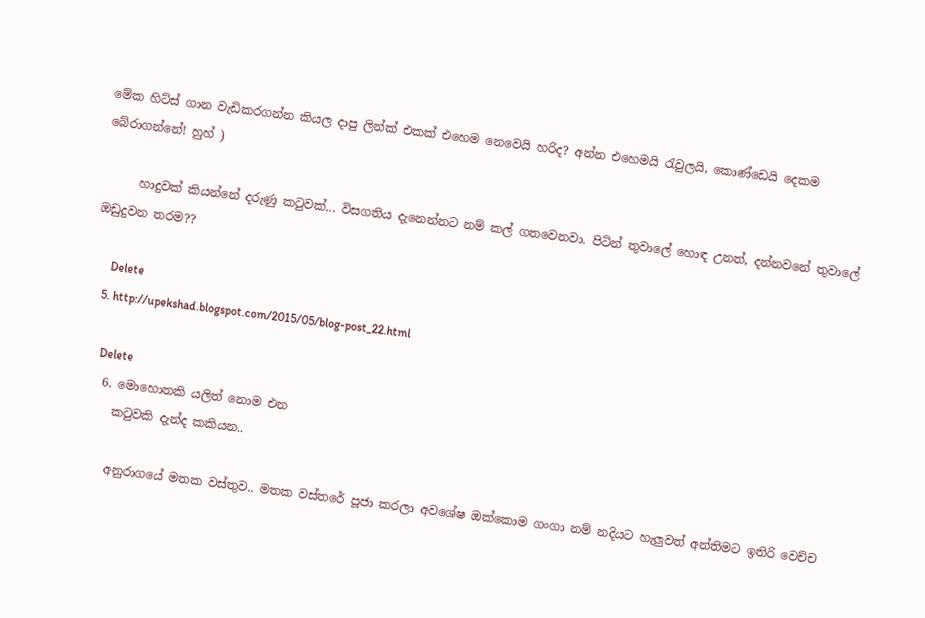මේක හිට්ස් ගාන වැඩිකරගන්න කියල දාපු ලින්ක් එකක් එහෙම නෙවෙයි හරිද? අන්න එහෙමයි රැවුලයි, කොණ්ඩෙයි දෙකම බේරාගන්නේ! හුහ් )

      හාදුවක් කියන්නේ දරුණු කටුවක්... විසගතිය දැනෙන්නට නම් කල් ගතවෙනවා. පිටින් තුවාලේ හොඳ උනත්, දන්නවනේ තුවාලේ ඔඩුදුවන තරම??

      Delete
    5. http://upekshad.blogspot.com/2015/05/blog-post_22.html

      Delete
    6. මොහොතකි යලිත් නොම එන
      කටුවකි දැන්ද කකියන..

      අනුරාගයේ මතක වස්තුව.. මතක වස්තරේ පූජා කරලා අවශේෂ ඔක්කොම ගංගා නම් නදියට හැලුවත් අන්තිමට ඉතිරි වෙච්ච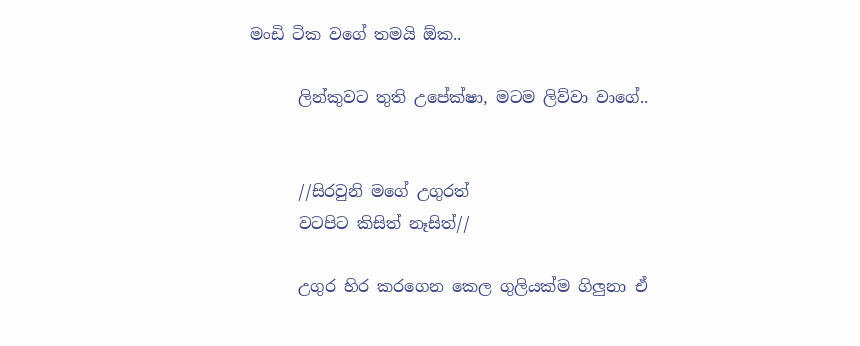මංඩි ටික වගේ තමයි ඕක..

      ලින්කුවට තුති උපේක්ෂා, මටම ලිව්වා වාගේ..


      //සිරවුනි මගේ උගුරත්
      වටපිට කිසිත් නෑසිත්//

      උගුර හිර කරගෙන කෙල ගුලියක්ම ගිලුනා ඒ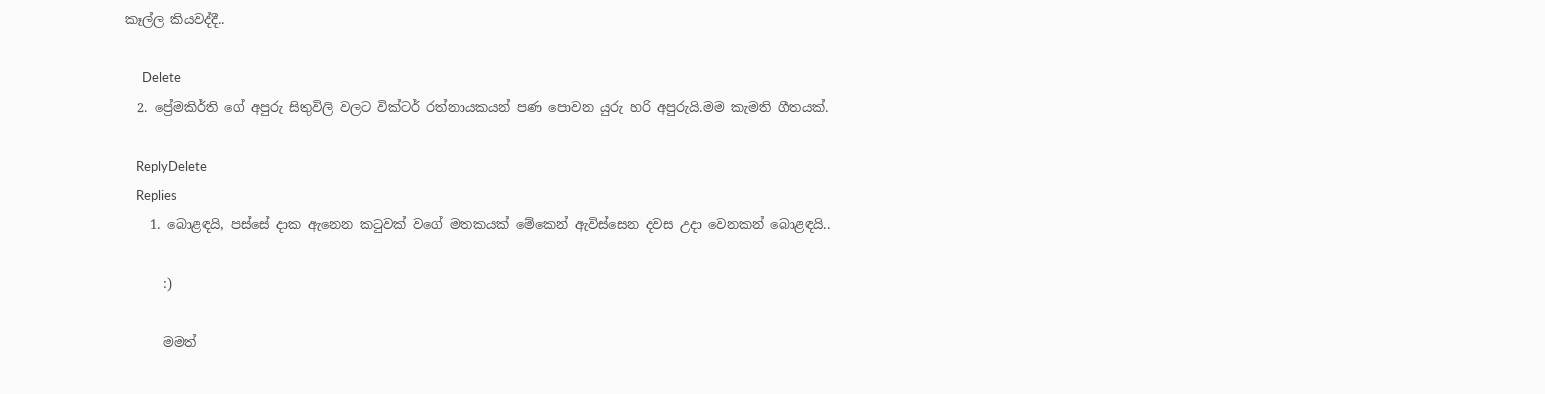කෑල්ල කියවද්දී..

      Delete
  2. ප්‍රේමකිර්ති ගේ අපුරු සිතුවිලි වලට වික්ටර් රත්නායකයන් පණ පොවන යුරු හරි අපුරුයි.මම කැමති ගීතයක්.

    ReplyDelete
    Replies
    1. බොළඳයි, පස්සේ දාක ඇනෙන කටුවක් වගේ මතකයක් මේකෙන් ඇවිස්සෙන දවස උදා වෙනකන් බොළඳයි..

      :)

      මමත්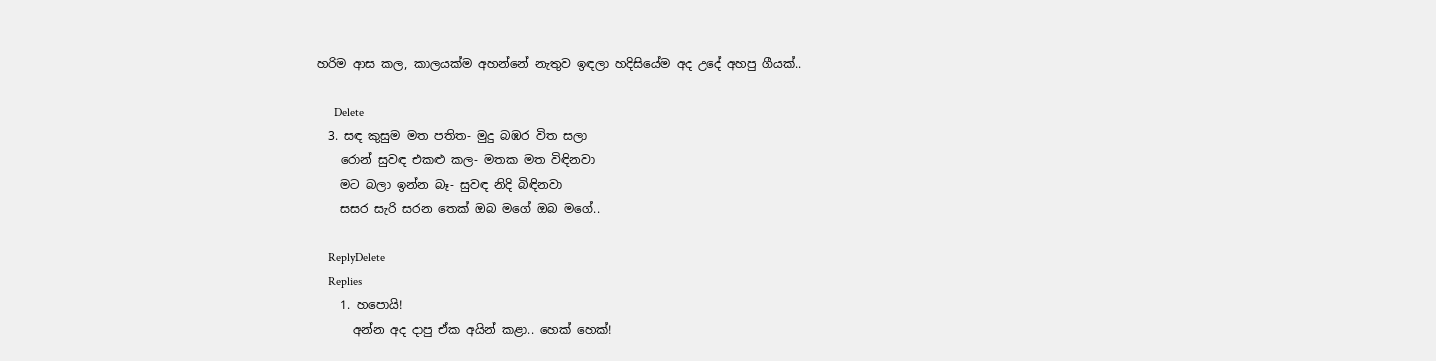හරිම ආස කල, කාලයක්ම අහන්නේ නැතුව ඉඳලා හදිසියේම අද උදේ අහපු ගීයක්..

      Delete
  3. සඳ කුසුම මත පතිත- මුදු බඹර විත සලා
    රොන් සුවඳ එකළු කල- මතක මත විඳිනවා
    මට බලා ඉන්න බෑ- සුවඳ නිදි බිඳිනවා
    සසර සැරි සරන තෙක් ඔබ මගේ ඔබ මගේ..

    ReplyDelete
    Replies
    1. හපොයි!
      අන්න අද දාපු ඒක අයින් කළා.. හෙක් හෙක්!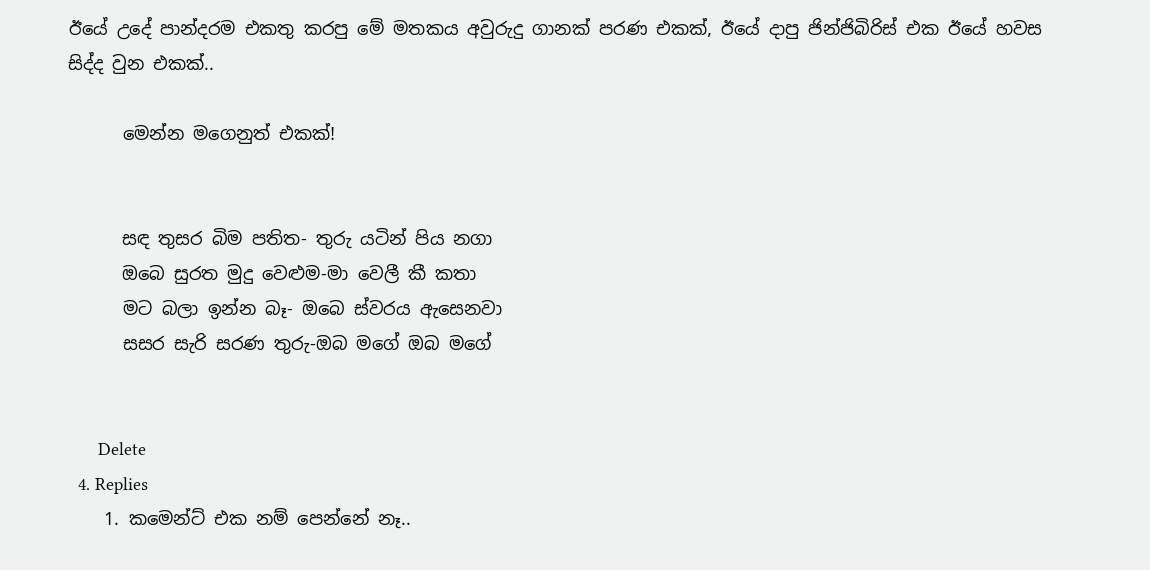ඊයේ උදේ පාන්දරම එකතු කරපු මේ මතකය අවුරුදු ගානක් පරණ එකක්, ඊයේ දාපු ජින්ජිබිරිස් එක ඊයේ හවස සිද්ද වුන එකක්..

      මෙන්න මගෙනුත් එකක්!


      සඳ තුසර බිම පතිත- තුරු යටින් පිය නගා
      ඔබෙ සුරත මුදු වෙළුම-මා වෙලී කී කතා
      මට බලා ඉන්න බෑ- ඔබෙ ස්වරය ඇසෙනවා
      සසර සැරි සරණ තුරු-ඔබ මගේ ඔබ මගේ


      Delete
  4. Replies
    1. කමෙන්ට් එක නම් පෙන්නේ නෑ..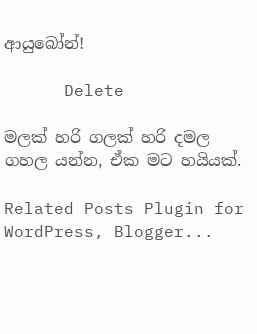ආයුබෝන්!

      Delete

මලක් හරි ගලක් හරි දමල ගහල යන්න, ඒක මට හයියක්.

Related Posts Plugin for WordPress, Blogger...